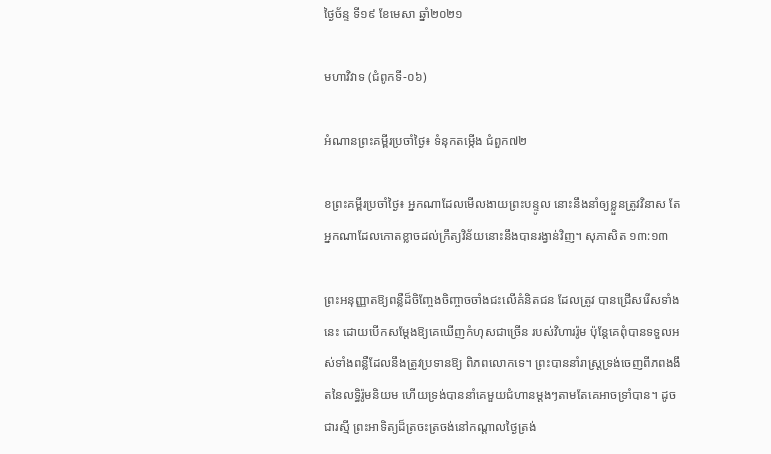ថ្ងៃច័ន្ទ ទី១៩ ខែមេសា ឆ្នាំ២០២១

មហាវិវាទ (ជំពូកទី-០៦)

អំណានព្រះគម្ពីរប្រចាំថ្ងៃ៖ ទំនុកតម្កើង ជំពួក៧២

ខព្រះគម្ពីរប្រចាំថ្ងៃ៖ អ្នកណាដែលមើលងាយព្រះបន្ទូល នោះនឹងនាំឲ្យខ្លួនត្រូវវិនាស តែអ្នកណាដែលកោតខ្លាចដល់ក្រឹត្យវិន័យនោះនឹងបានរង្វាន់វិញ។ សុភាសិត ១៣:១៣

ព្រះអនុញ្ញាតឱ្យពន្លឺដ៏ចិញ្ចែងចិញ្ចាចចាំងជះលើគំនិតជន ដែលត្រូវ បានជ្រើសរើសទាំងនេះ ដោយបើកសម្តែងឱ្យគេឃើញកំហុសជាច្រើន របស់វិហាររ៉ូម ប៉ុន្តែគេពុំបានទទួលអស់ទាំងពន្លឺដែលនឹងត្រូវប្រទានឱ្យ ពិភពលោកទេ។ ព្រះបាននាំរាស្ត្រទ្រង់ចេញពីភពងងឹតនៃលទ្ធិរ៉ូមនិយម ហើយទ្រង់បាននាំគេមួយជំហានម្តងៗតាមតែគេអាចទ្រាំបាន។ ដូចជារស្មី ព្រះអាទិត្យដ៏ត្រចះត្រចង់នៅកណ្តាលថ្ងៃត្រង់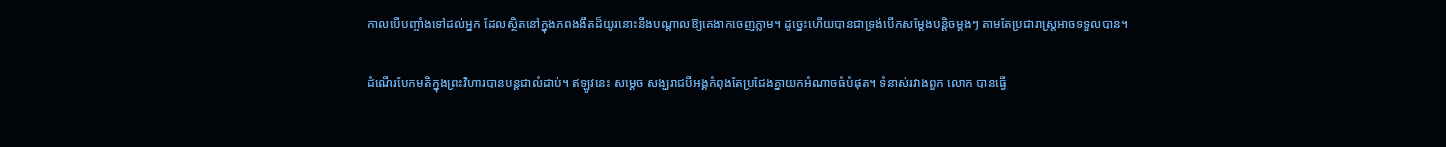កាលបើបញ្ចាំងទៅដល់អ្នក ដែលស្ថិតនៅក្នុងភពងងឹតដ៏យូរនោះនឹងបណ្តាលឱ្យគេងាកចេញភ្លាម។ ដូច្នេះហើយបានជាទ្រង់បើកសម្តែងបន្តិចម្តងៗ តាមតែប្រជារាស្ត្រអាចទទួលបាន។

ដំណើរបែកមតិក្នុងព្រះវិហារបានបន្តជាលំដាប់។ ឥឡូវនេះ សម្តេច សង្ឃរាជបីអង្គកំពុងតែប្រជែងគ្នាយកអំណាចធំបំផុត។ ទំនាស់រវាងពួក លោក បានធ្វើ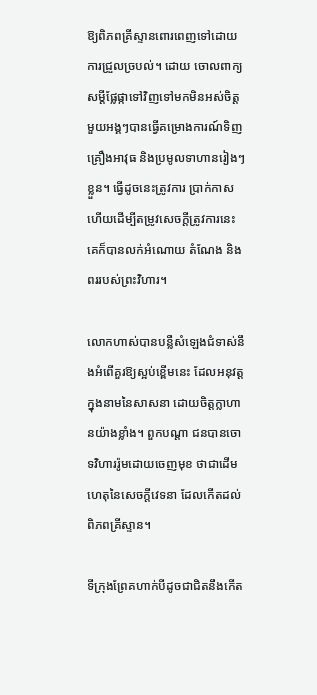ឱ្យពិភពគ្រីស្ទានពោរពេញទៅដោយការជ្រួលច្របល់។ ដោយ ចោលពាក្យសម្តីផ្លែផ្កាទៅវិញទៅមកមិនអស់ចិត្ត មួយអង្គៗបានធ្វើគម្រោងការណ៍ទិញគ្រឿងអាវុធ និងប្រមូលទាហានរៀងៗខ្លួន។ ធ្វើដូចនេះត្រូវការ ប្រាក់កាស ហើយដើម្បីតម្រូវសេចក្តីត្រូវការនេះ គេក៏បានលក់អំណោយ តំណែង និងពររបស់ព្រះវិហារ។

លោកហាស់បានបន្លឺសំឡេងជំទាស់នឹងអំពើគួរឱ្យស្អប់ខ្ពើមនេះ ដែលអនុវត្តក្នុងនាមនៃសាសនា ដោយចិត្តក្លាហានយ៉ាងខ្លាំង។ ពួកបណ្តា ជនបានចោទវិហាររ៉ូមដោយចេញមុខ ថាជាដើមហេតុនៃសេចក្តីវេទនា ដែលកើតដល់ពិភពគ្រីស្ទាន។

ទីក្រុងព្រែគហាក់បីដូចជាជិតនឹងកើត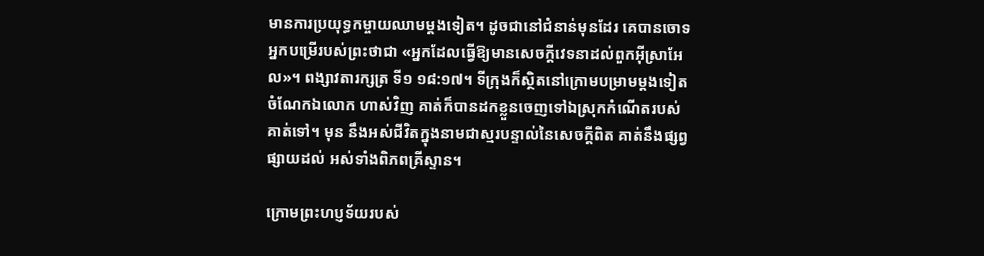មានការប្រយុទ្ធកម្ចាយឈាមម្តងទៀត។ ដូចជានៅជំនាន់មុនដែរ គេបានចោទអ្នកបម្រើរបស់ព្រះថាជា «អ្នកដែលធ្វើឱ្យមានសេចក្តីវេទនាដល់ពួកអ៊ីស្រាអែល»។ ពង្សាវតារក្សត្រ ទី១ ១៨:១៧។ ទីក្រុងក៏ស្ថិតនៅក្រោមបម្រាមម្តងទៀត ចំណែកឯលោក ហាស់វិញ គាត់ក៏បានដកខ្លួនចេញទៅឯស្រុកកំណើតរបស់គាត់ទៅ។ មុន នឹងអស់ជីវិតក្នុងនាមជាស្មរបន្ទាល់នៃសេចក្តីពិត គាត់នឹងផ្សព្វផ្សាយដល់ អស់ទាំងពិភពគ្រីស្ទាន។

ក្រោមព្រះហប្ញទ័យរបស់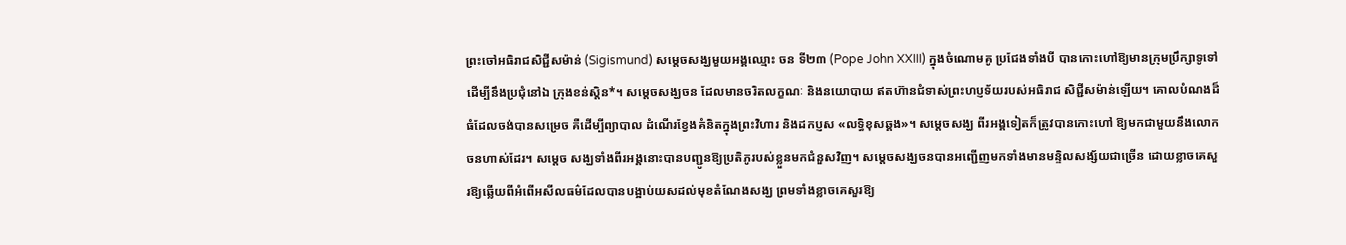ព្រះចៅអធិរាជសិជ្ជីសម៉ាន់ (Sigismund) សម្តេចសង្ឃមួយអង្គឈ្មោះ ចន ទី២៣ (Pope John XXIII) ក្នុងចំណោមគូ ប្រជែងទាំងបី បានកោះហៅឱ្យមានក្រុមប្រឹក្សាទូទៅ ដើម្បីនឹងប្រជុំនៅឯ ក្រុងខន់ស្តិន*។ សម្តេចសង្ឃចន ដែលមានចរិតលក្ខណៈ និងនយោបាយ ឥតហ៊ានជំទាស់ព្រះហប្ញទ័យរបស់អធិរាជ សិជ្ជីសម៉ាន់ឡើយ។ គោលបំណងដ៏ធំដែលចង់បានសម្រេច គឺដើម្បីព្យាបាល ដំណើរខ្វែងគំនិតក្នុងព្រះវិហារ និងដកប្ញស «លទ្ធិខុសឆ្គង»។ សម្តេចសង្ឃ ពីរអង្គទៀតក៏ត្រូវបានកោះហៅ ឱ្យមកជាមួយនឹងលោកចនហាស់ដែរ។ សម្តេច សង្ឃទាំងពីរអង្គនោះបានបញ្ជូនឱ្យប្រតិភូរបស់ខ្លួនមកជំនួសវិញ។ សម្តេចសង្ឃចនបានអញ្ជើញមកទាំងមានមន្ទិលសង្ស័យជាច្រើន ដោយខ្លាចគេសួរឱ្យឆ្លើយពីអំពើអសីលធម៌ដែលបានបង្អាប់យសដល់មុខតំណែងសង្ឃ ព្រមទាំងខ្លាចគេសួរឱ្យ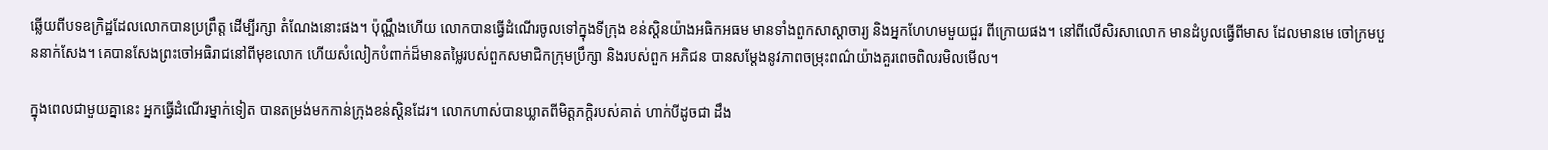ឆ្លើយពីបទឧក្រិដ្ឋដែលលោកបានប្រព្រឹត្ត ដើម្បីរក្សា តំណែងនោះផង។ ប៉ុណ្ណឹងហើយ លោកបានធ្វើដំណើរចូលទៅក្នុងទីក្រុង ខន់ស្តិនយ៉ាងអធិកអធម មានទាំងពួកសាស្តាចារ្យ និងអ្នកហែហមមួយជួរ ពីក្រោយផង។ នៅពីលើសិរសាលោក មានដំបូលធ្វើពីមាស ដែលមានមេ ចៅក្រមបួននាក់សែង។ គេបានសែងព្រះចៅអធិរាជនៅពីមុខលោក ហើយសំលៀកបំពាក់ដ៏មានតម្លៃរបស់ពួកសមាជិកក្រុមប្រឹក្សា និងរបស់ពួក អភិជន បានសម្តែងនូវភាពចម្រុះពណ៌យ៉ាងគួរពេចពិលរមិលមើល។

ក្នុងពេលជាមួយគ្នានេះ អ្នកធ្វើដំណើរម្នាក់ទៀត បានតម្រង់មកកាន់ក្រុងខន់ស្តិនដែរ។ លោកហាស់បានឃ្លាតពីមិត្តភក្តិរបស់គាត់ ហាក់បីដូចជា ដឹង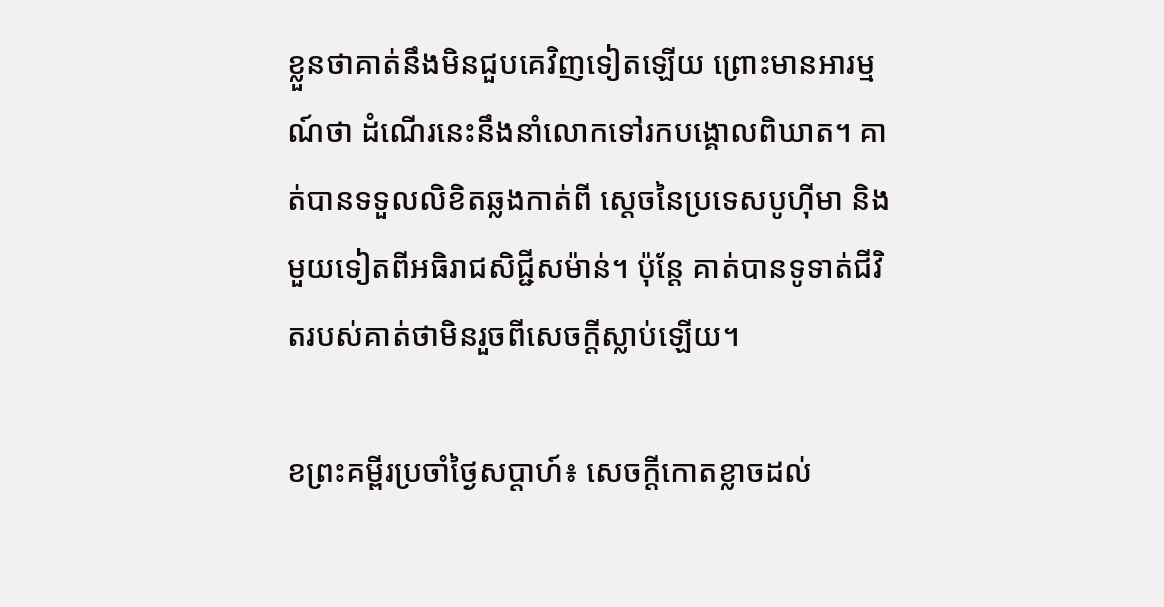ខ្លួនថាគាត់នឹងមិនជួបគេវិញទៀតឡើយ ព្រោះមានអារម្មណ៍ថា ដំណើរនេះនឹងនាំលោកទៅរកបង្គោលពិឃាត។ គាត់បានទទួលលិខិតឆ្លងកាត់ពី ស្តេចនៃប្រទេសបូហ៊ីមា និងមួយទៀតពីអធិរាជសិជ្ជីសម៉ាន់។ ប៉ុន្តែ គាត់បានទូទាត់ជីវិតរបស់គាត់ថាមិនរួចពីសេចក្តីស្លាប់ឡើយ។

ខព្រះគម្ពីរប្រចាំថ្ងៃសប្តាហ៍៖ សេចក្តីកោតខ្លាចដល់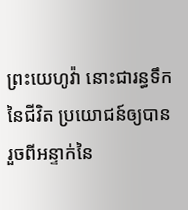ព្រះយេហូវ៉ា នោះជារន្ធទឹកនៃជីវិត ប្រយោជន៍ឲ្យបានរួចពីអន្ទាក់នៃ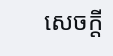សេចក្តី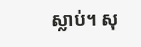ស្លាប់។ សុ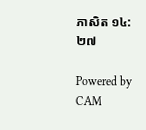ភាសិត ១៤:២៧

Powered by CAM